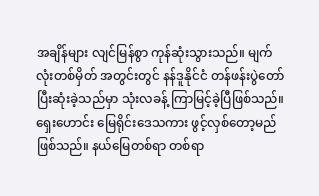အချိန်များ လျင်မြန်စွာ ကုန်ဆုံးသွားသည်။ မျက်လုံးတစ်မှိတ် အတွင်းတွင် နန်ဒူနိုင်ငံ တန်ဖန်းပွဲတော် ပြီးဆုံးခဲ့သည်မှာ သုံးလခန့် ကြာမြင့်ခဲ့ပြီဖြစ်သည်။ ရှေးဟောင်း မြေရိုင်းဒေသကား ဖွင့်လှစ်တော့မည် ဖြစ်သည်။ နယ်မြေတစ်ရာ တစ်ရာ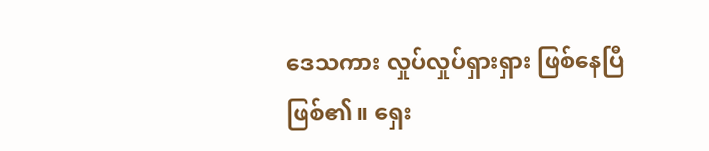ဒေသကား လှုပ်လှုပ်ရှားရှား ဖြစ်နေပြီဖြစ်၏။ ရှေး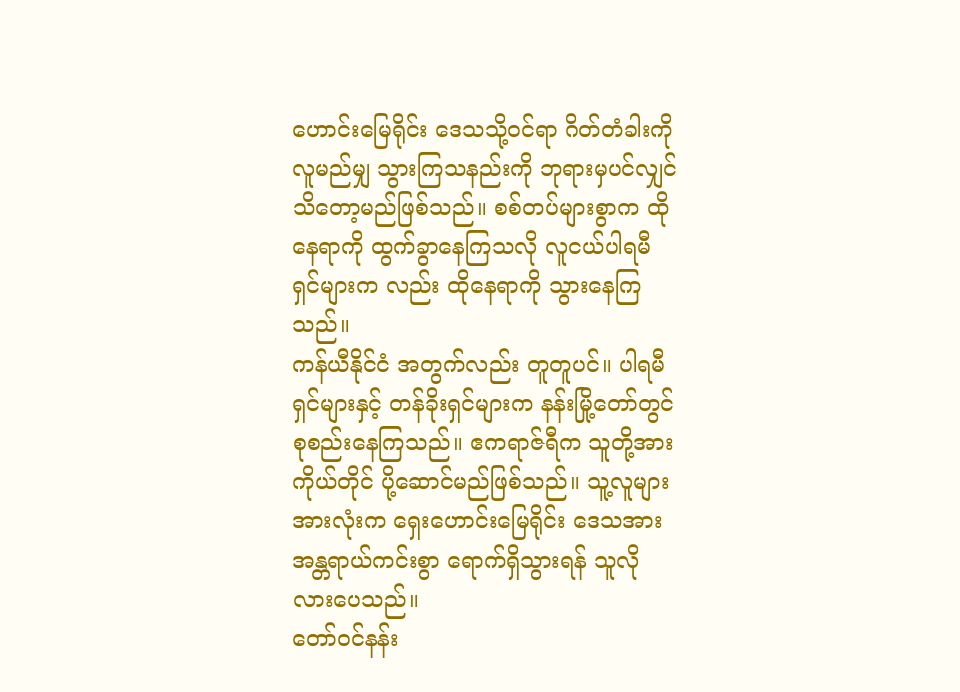ဟောင်းမြေရိုင်း ဒေသသို့ဝင်ရာ ဂိတ်တံခါးကို လူမည်မျှ သွားကြသနည်းကို ဘုရားမှပင်လျှင် သိတော့မည်ဖြစ်သည်။ စစ်တပ်များစွာက ထိုနေရာကို ထွက်ခွာနေကြသလို လူငယ်ပါရမီရှင်များက လည်း ထိုနေရာကို သွားနေကြသည်။
ကန်ယီနိုင်ငံ အတွက်လည်း တူတူပင်။ ပါရမီရှင်များနှင့် တန်ခိုးရှင်များက နန်းမြို့တော်တွင် စုစည်းနေကြသည်။ ဧကရာဇ်ရီက သူတို့အား ကိုယ်တိုင် ပို့ဆောင်မည်ဖြစ်သည်။ သူ့လူများအားလုံးက ရှေးဟောင်းမြေရိုင်း ဒေသအား အန္တရာယ်ကင်းစွာ ရောက်ရှိသွားရန် သူလိုလားပေသည်။
တော်ဝင်နန်း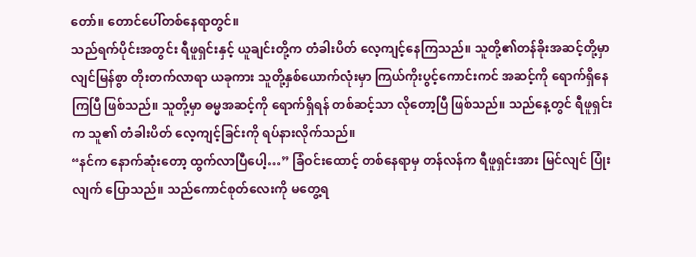တော်။ တောင်ပေါ်တစ်နေရာတွင်။
သည်ရက်ပိုင်းအတွင်း ရီဖူရှင်းနှင့် ယူချင်းတို့က တံခါးပိတ် လေ့ကျင့်နေကြသည်။ သူတို့၏တန်ခိုးအဆင့်တို့မှာ လျင်မြန်စွာ တိုးတက်လာရာ ယခုကား သူတို့နှစ်ယောက်လုံးမှာ ကြယ်ကိုးပွင့်ကောင်းကင် အဆင့်ကို ရောက်ရှိနေကြပြီ ဖြစ်သည်။ သူတို့မှာ ဓမ္မအဆင့်ကို ရောက်ရှိရန် တစ်ဆင့်သာ လိုတော့ပြီ ဖြစ်သည်။ သည်နေ့တွင် ရီဖူရှင်းက သူ၏ တံခါးပိတ် လေ့ကျင့်ခြင်းကို ရပ်နားလိုက်သည်။
“နင်က နောက်ဆုံးတော့ ထွက်လာပြီပေါ့…” ခြံဝင်းထောင့် တစ်နေရာမှ တန်လန်က ရီဖူရှင်းအား မြင်လျင် ပြုံးလျက် ပြောသည်။ သည်ကောင်စုတ်လေးကို မတွေ့ရ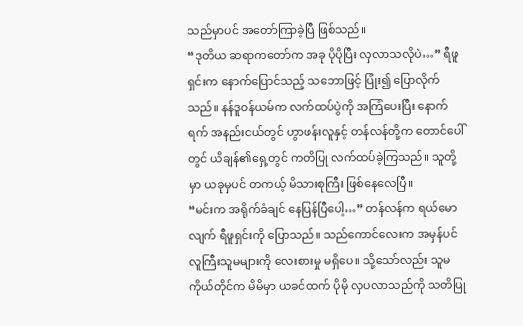သည်မှာပင် အတော်ကြာခဲ့ပြီ ဖြစ်သည်။
“ဒုတိယ ဆရာကတော်က အခု ပိုပိုပြီး လှလာသလိုပဲ…” ရီဖူရှင်းက နောက်ပြောင်သည့် သဘောဖြင့် ပြုံး၍ ပြောလိုက်သည်။ နန်ဒူဝန်ယမ်က လက်ထပ်ပွဲကို အကြံပေးပြီး နောက်ရက် အနည်းငယ်တွင် ဟွာဖန်းလူနှင့် တန်လန်တို့က တောင်ပေါ်တွင် ယိချန်၏ရှေ့တွင် ကတိပြု လက်ထပ်ခဲ့ကြသည်။ သူတို့မှာ ယခုမှပင် တကယ့် မိသားစုကြီး ဖြစ်နေလေပြီ။
“မင်းက အရိုက်ခံချင် နေပြန်ပြီပေါ့…” တန်လန်က ရယ်မောလျက် ရီဖူရှင်းကို ပြောသည်။ သည်ကောင်လေးက အမှန်ပင် လူကြီးသူမများကို လေးစားမှု မရှိပေ။ သို့သော်လည်း သူမကိုယ်တိုင်က မိမိမှာ ယခင်ထက် ပိုမို လှပလာသည်ကို သတိပြု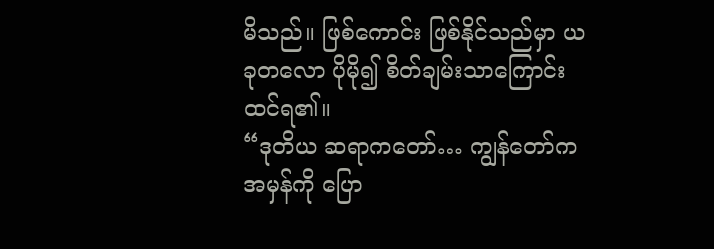မိသည်။ ဖြစ်ကောင်း ဖြစ်နိုင်သည်မှာ ယခုတလော ပိုမို၍ စိတ်ချမ်းသာကြောင်း ထင်ရ၏။
“ဒုတိယ ဆရာကတော်… ကျွန်တော်က အမှန်ကို ပြော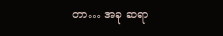တာ… အခု ဆရာ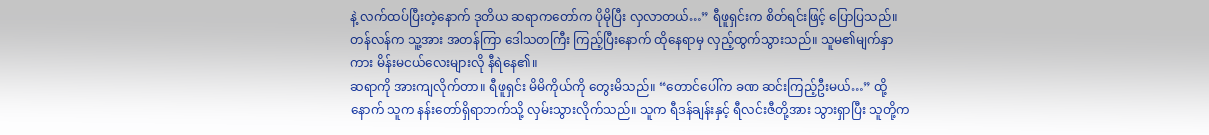နဲ့ လက်ထပ်ပြီးတဲ့နောက် ဒုတိယ ဆရာကတော်က ပိုမိုပြီး လှလာတယ်…” ရီဖူရှင်းက စိတ်ရင်းဖြင့် ပြောပြသည်။
တန်လန်က သူ့အား အတန်ကြာ ဒေါသတကြီး ကြည့်ပြီးနောက် ထိုနေရာမှ လှည့်ထွက်သွားသည်။ သူမ၏မျက်နှာကား မိန်းမငယ်လေးများလို နီရဲနေ၏။
ဆရာကို အားကျလိုက်တာ။ ရီဖူရှင်း မိမိကိုယ်ကို တွေးမိသည်။ “တောင်ပေါ်က ခဏ ဆင်းကြည့်ဦးမယ်…” ထို့နောက် သူက နန်းတော်ရှိရာဘက်သို့ လှမ်းသွားလိုက်သည်။ သူက ရီဒန်ချန်းနှင့် ရီလင်းဇီတို့အား သွားရှာပြီး သူတို့က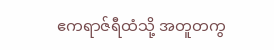ဧကရာဇ်ရီထံသို့ အတူတကွ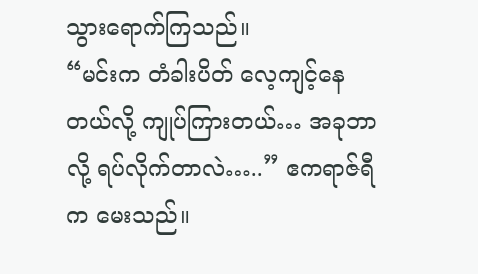သွားရောက်ကြသည်။
“မင်းက တံခါးပိတ် လေ့ကျင့်နေတယ်လို့ ကျုပ်ကြားတယ်… အခုဘာလို့ ရပ်လိုက်တာလဲ…..” ဧကရာဇ်ရီက မေးသည်။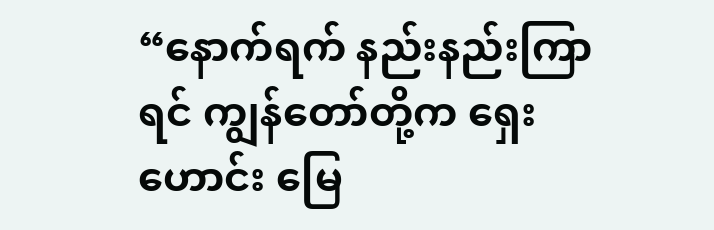“နောက်ရက် နည်းနည်းကြာရင် ကျွန်တော်တို့က ရှေးဟောင်း မြေ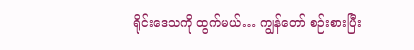ရိုင်းဒေသကို ထွက်မယ်… ကျွန်တော် စဉ်းစားပြီး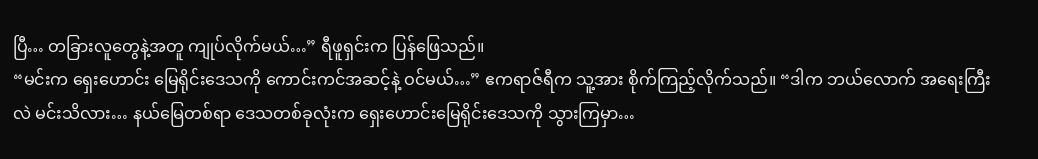ပြီ… တခြားလူတွေနဲ့အတူ ကျုပ်လိုက်မယ်…” ရီဖူရှင်းက ပြန်ဖြေသည်။
“မင်းက ရှေးဟောင်း မြေရိုင်းဒေသကို ကောင်းကင်အဆင့်နဲ့ ဝင်မယ်…” ဧကရာဇ်ရီက သူ့အား စိုက်ကြည့်လိုက်သည်။ “ဒါက ဘယ်လောက် အရေးကြီးလဲ မင်းသိလား… နယ်မြေတစ်ရာ ဒေသတစ်ခုလုံးက ရှေးဟောင်းမြေရိုင်းဒေသကို သွားကြမှာ…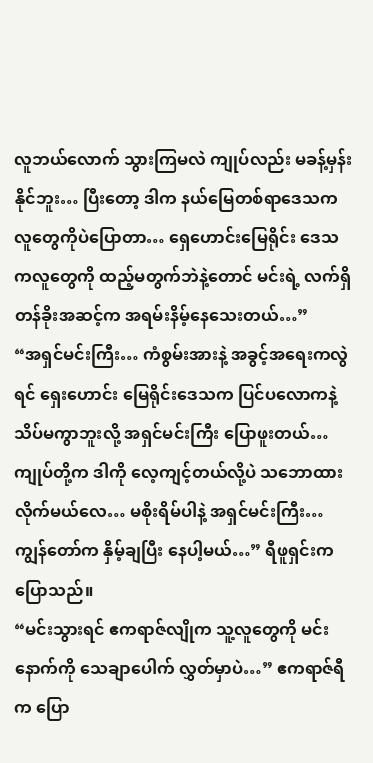လူဘယ်လောက် သွားကြမလဲ ကျုပ်လည်း မခန့်မှန်းနိုင်ဘူး… ပြီးတော့ ဒါက နယ်မြေတစ်ရာဒေသက လူတွေကိုပဲပြောတာ… ရှေဟောင်းမြေရိုင်း ဒေသကလူတွေကို ထည့်မတွက်ဘဲနဲ့တောင် မင်းရဲ့ လက်ရှိ တန်ခိုးအဆင့်က အရမ်းနိမ့်နေသေးတယ်…”
“အရှင်မင်းကြီး… ကံစွမ်းအားနဲ့ အခွင့်အရေးကလွဲရင် ရှေးဟောင်း မြေရိုင်းဒေသက ပြင်ပလောကနဲ့ သိပ်မကွာဘူးလို့ အရှင်မင်းကြီး ပြောဖူးတယ်… ကျုပ်တို့က ဒါကို လေ့ကျင့်တယ်လို့ပဲ သဘောထား လိုက်မယ်လေ… မစိုးရိမ်ပါနဲ့ အရှင်မင်းကြီး… ကျွန်တော်က နှိမ့်ချပြီး နေပါ့မယ်…” ရီဖူရှင်းက ပြောသည်။
“မင်းသွားရင် ဧကရာဇ်လျိုက သူ့လူတွေကို မင်းနောက်ကို သေချာပေါက် လွှတ်မှာပဲ…” ဧကရာဇ်ရီက ပြော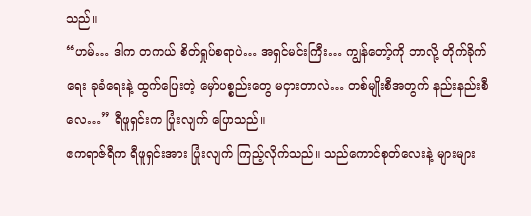သည်။
“ဟမ်… ဒါက တကယ် စိတ်ရှုပ်စရာပဲ… အရှင်မင်းကြီး… ကျွန်တော့်ကို ဘာလို့ တိုက်ခိုက်ရေး ခုခံရေးနဲ့ ထွက်ပြေးတဲ့ မှော်ပစ္စည်းတွေ မငှားတာလဲ… တစ်မျိုးစီအတွက် နည်းနည်းစီလေ…” ရီဖူရှင်းက ပြုံးလျက် ပြောသည်။
ဧကရာဇ်ရီက ရီဖူရှင်းအား ပြုံးလျက် ကြည့်လိုက်သည်။ သည်ကောင်စုတ်လေးနဲ့ များများ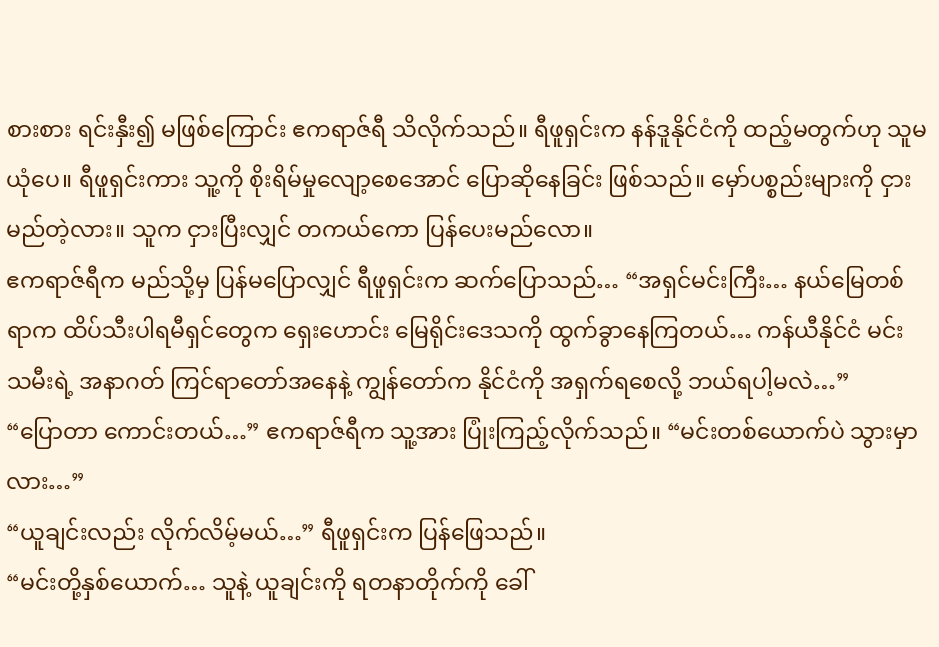စားစား ရင်းနှီး၍ မဖြစ်ကြောင်း ဧကရာဇ်ရီ သိလိုက်သည်။ ရီဖူရှင်းက နန်ဒူနိုင်ငံကို ထည့်မတွက်ဟု သူမယုံပေ။ ရီဖူရှင်းကား သူ့ကို စိုးရိမ်မှုလျော့စေအောင် ပြောဆိုနေခြင်း ဖြစ်သည်။ မှော်ပစ္စည်းများကို ငှားမည်တဲ့လား။ သူက ငှားပြီးလျှင် တကယ်ကော ပြန်ပေးမည်လော။
ဧကရာဇ်ရီက မည်သို့မှ ပြန်မပြောလျှင် ရီဖူရှင်းက ဆက်ပြောသည်… “အရှင်မင်းကြီး… နယ်မြေတစ်ရာက ထိပ်သီးပါရမီရှင်တွေက ရှေးဟောင်း မြေရိုင်းဒေသကို ထွက်ခွာနေကြတယ်… ကန်ယီနိုင်ငံ မင်းသမီးရဲ့ အနာဂတ် ကြင်ရာတော်အနေနဲ့ ကျွန်တော်က နိုင်ငံကို အရှက်ရစေလို့ ဘယ်ရပါ့မလဲ…”
“ပြောတာ ကောင်းတယ်…” ဧကရာဇ်ရီက သူ့အား ပြုံးကြည့်လိုက်သည်။ “မင်းတစ်ယောက်ပဲ သွားမှာလား…”
“ယူချင်းလည်း လိုက်လိမ့်မယ်…” ရီဖူရှင်းက ပြန်ဖြေသည်။
“မင်းတို့နှစ်ယောက်… သူနဲ့ ယူချင်းကို ရတနာတိုက်ကို ခေါ်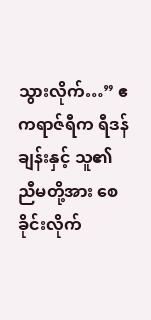သွားလိုက်…” ဧကရာဇ်ရီက ရီဒန်ချန်းနှင့် သူ၏ညီမတို့အား စေခိုင်းလိုက်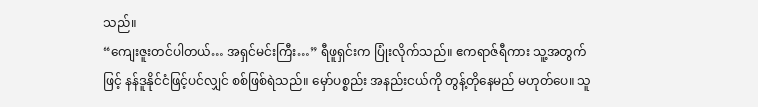သည်။
“ကျေးဇူးတင်ပါတယ်… အရှင်မင်းကြီး…” ရီဖူရှင်းက ပြုံးလိုက်သည်။ ဧကရာဇ်ရီကား သူ့အတွက်ဖြင့် နန်ဒူနိုင်ငံဖြင့်ပင်လျှင် စစ်ဖြစ်ရဲသည်။ မှော်ပစ္စည်း အနည်းငယ်ကို တွန့်တိုနေမည် မဟုတ်ပေ။ သူ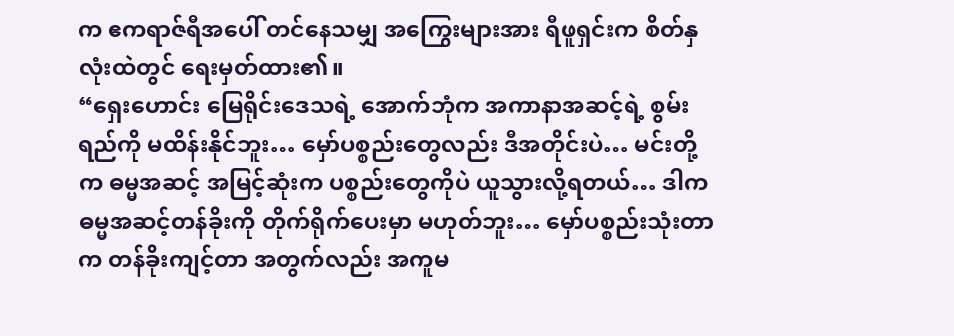က ဧကရာဇ်ရီအပေါ် တင်နေသမျှ အကြွေးများအား ရီဖူရှင်းက စိတ်နှလုံးထဲတွင် ရေးမှတ်ထား၏။
“ရှေးဟောင်း မြေရိုင်းဒေသရဲ့ အောက်ဘုံက အကာနာအဆင့်ရဲ့ စွမ်းရည်ကို မထိန်းနိုင်ဘူး… မှော်ပစ္စည်းတွေလည်း ဒီအတိုင်းပဲ… မင်းတို့က ဓမ္မအဆင့် အမြင့်ဆုံးက ပစ္စည်းတွေကိုပဲ ယူသွားလို့ရတယ်… ဒါက ဓမ္မအဆင့်တန်ခိုးကို တိုက်ရိုက်ပေးမှာ မဟုတ်ဘူး… မှော်ပစ္စည်းသုံးတာက တန်ခိုးကျင့်တာ အတွက်လည်း အကူမ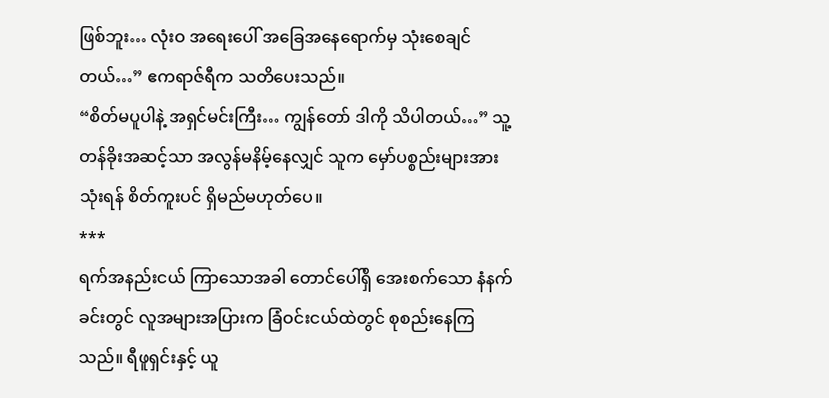ဖြစ်ဘူး… လုံးဝ အရေးပေါ် အခြေအနေရောက်မှ သုံးစေချင်တယ်…” ဧကရာဇ်ရီက သတိပေးသည်။
“စိတ်မပူပါနဲ့ အရှင်မင်းကြီး… ကျွန်တော် ဒါကို သိပါတယ်…” သူ့တန်ခိုးအဆင့်သာ အလွန်မနိမ့်နေလျှင် သူက မှော်ပစ္စည်းများအား သုံးရန် စိတ်ကူးပင် ရှိမည်မဟုတ်ပေ။
***
ရက်အနည်းငယ် ကြာသောအခါ တောင်ပေါ်ရှိ အေးစက်သော နံနက်ခင်းတွင် လူအများအပြားက ခြံဝင်းငယ်ထဲတွင် စုစည်းနေကြသည်။ ရီဖူရှင်းနှင့် ယူ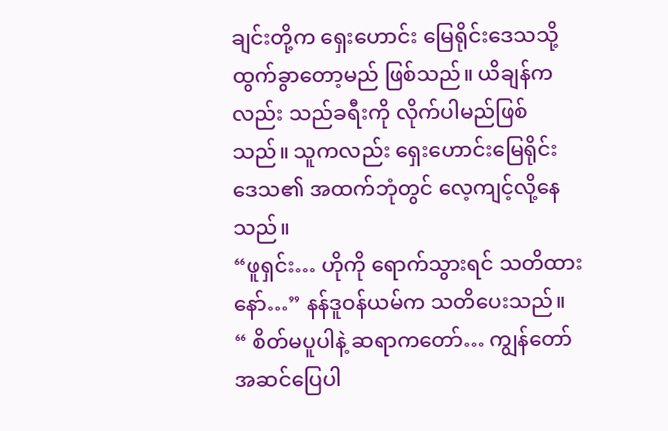ချင်းတို့က ရှေးဟောင်း မြေရိုင်းဒေသသို့ ထွက်ခွာတော့မည် ဖြစ်သည်။ ယိချန်ကလည်း သည်ခရီးကို လိုက်ပါမည်ဖြစ်သည်။ သူကလည်း ရှေးဟောင်းမြေရိုင်း ဒေသ၏ အထက်ဘုံတွင် လေ့ကျင့်လို့နေသည်။
“ဖူရှင်း… ဟိုကို ရောက်သွားရင် သတိထားနော်…” နန်ဒူဝန်ယမ်က သတိပေးသည်။
“ စိတ်မပူပါနဲ့ ဆရာကတော်… ကျွန်တော် အဆင်ပြေပါ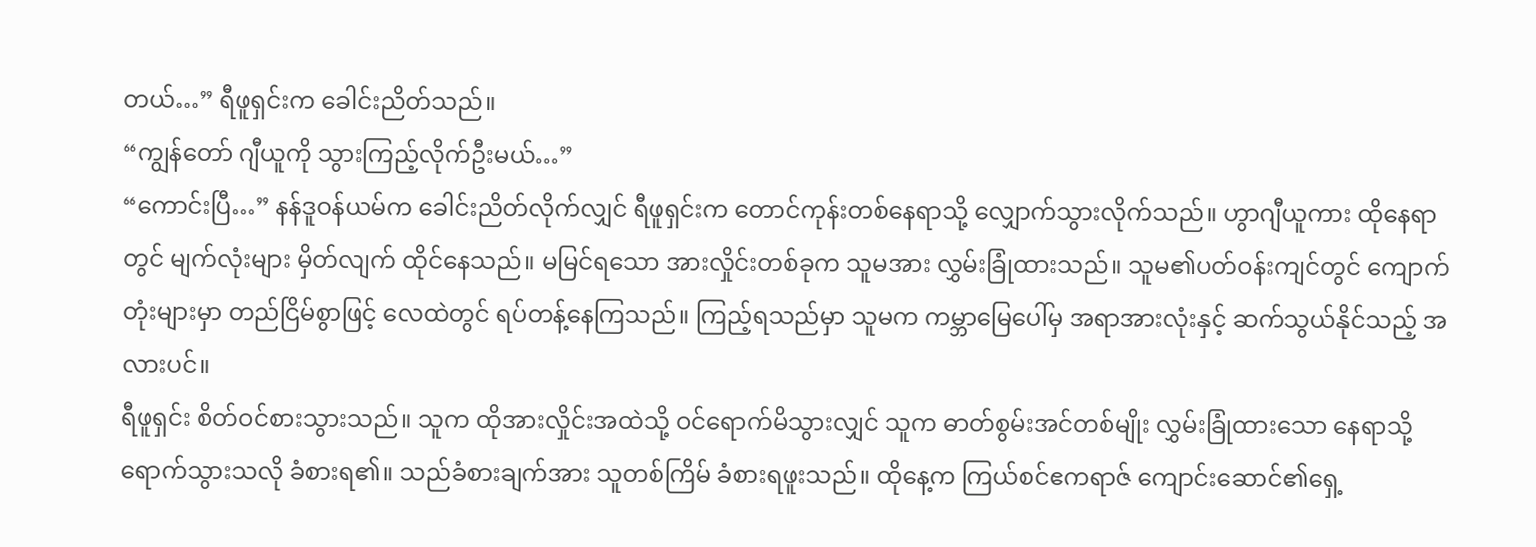တယ်…” ရီဖူရှင်းက ခေါင်းညိတ်သည်။
“ကျွန်တော် ဂျီယူကို သွားကြည့်လိုက်ဦးမယ်…”
“ကောင်းပြီ…” နန်ဒူဝန်ယမ်က ခေါင်းညိတ်လိုက်လျှင် ရီဖူရှင်းက တောင်ကုန်းတစ်နေရာသို့ လျှောက်သွားလိုက်သည်။ ဟွာဂျီယူကား ထိုနေရာတွင် မျက်လုံးများ မှိတ်လျက် ထိုင်နေသည်။ မမြင်ရသော အားလှိုင်းတစ်ခုက သူမအား လွှမ်းခြုံထားသည်။ သူမ၏ပတ်ဝန်းကျင်တွင် ကျောက်တုံးများမှာ တည်ငြိမ်စွာဖြင့် လေထဲတွင် ရပ်တန့်နေကြသည်။ ကြည့်ရသည်မှာ သူမက ကမ္ဘာမြေပေါ်မှ အရာအားလုံးနှင့် ဆက်သွယ်နိုင်သည့် အလားပင်။
ရီဖူရှင်း စိတ်ဝင်စားသွားသည်။ သူက ထိုအားလှိုင်းအထဲသို့ ဝင်ရောက်မိသွားလျှင် သူက ဓာတ်စွမ်းအင်တစ်မျိုး လွှမ်းခြုံထားသော နေရာသို့ ရောက်သွားသလို ခံစားရ၏။ သည်ခံစားချက်အား သူတစ်ကြိမ် ခံစားရဖူးသည်။ ထိုနေ့က ကြယ်စင်ဧကရာဇ် ကျောင်းဆောင်၏ရှေ့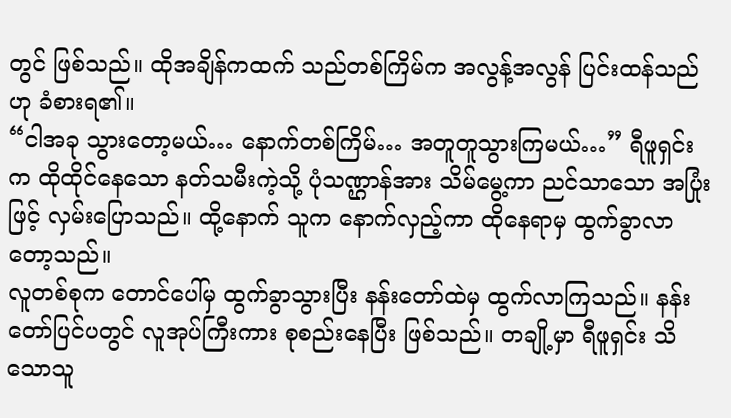တွင် ဖြစ်သည်။ ထိုအချိန်ကထက် သည်တစ်ကြိမ်က အလွန့်အလွန် ပြင်းထန်သည်ဟု ခံစားရ၏။
“ငါအခု သွားတော့မယ်… နောက်တစ်ကြိမ်… အတူတူသွားကြမယ်…” ရီဖူရှင်းက ထိုထိုင်နေသော နတ်သမီးကဲ့သို့ ပုံသဏ္ဌာန်အား သိမ်မွေ့ကာ ညင်သာသော အပြုံးဖြင့် လှမ်းပြောသည်။ ထို့နောက် သူက နောက်လှည့်ကာ ထိုနေရာမှ ထွက်ခွာလာတော့သည်။
လူတစ်စုက တောင်ပေါ်မှ ထွက်ခွာသွားပြီး နန်းတော်ထဲမှ ထွက်လာကြသည်။ နန်းတော်ပြင်ပတွင် လူအုပ်ကြီးကား စုစည်းနေပြီး ဖြစ်သည်။ တချို့မှာ ရီဖူရှင်း သိသောသူ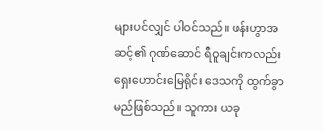များပင်လျှင် ပါဝင်သည်။ ဖန်းဟွာအဆင့်၏ ဂုဏ်ဆောင် ရီဝူချင်းကလည်း ရှေးဟောင်းမြေရိုင်း ဒေသကို ထွက်ခွာမည်ဖြစ်သည်။ သူကား ယခု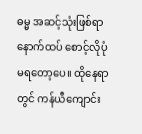ဓမ္မ အဆင့်သုံးဖြစ်ရာ နောက်ထပ် စောင့်လိုပုံမရတော့ပေ။ ထိုနေရာတွင် ကန်ယီကျောင်း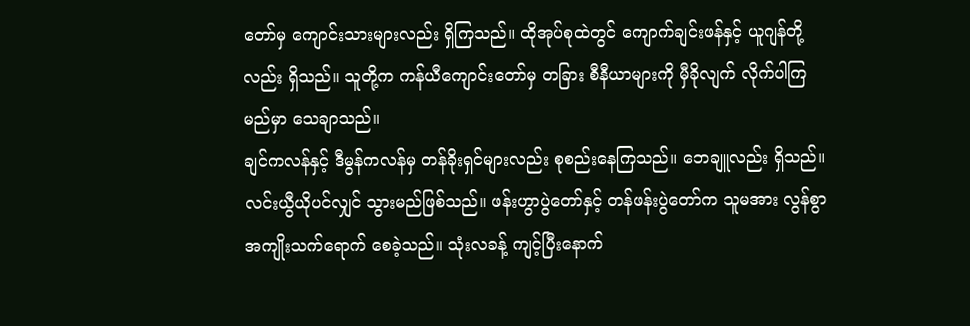တော်မှ ကျောင်းသားများလည်း ရှိကြသည်။ ထိုအုပ်စုထဲတွင် ကျောက်ချင်းဖန်နှင့် ယူဂျန်တို့လည်း ရှိသည်။ သူတို့က ကန်ယီကျောင်းတော်မှ တခြား စီနီယာများကို မှီခိုလျက် လိုက်ပါကြမည်မှာ သေချာသည်။
ချင်ကလန်နှင့် ဒီမွန်ကလန်မှ တန်ခိုးရှင်များလည်း စုစည်းနေကြသည်။ ဘေချူလည်း ရှိသည်။ လင်းယွီယိုပင်လျှင် သွားမည်ဖြစ်သည်။ ဖန်းဟွာပွဲတော်နှင့် တန်ဖန်းပွဲတော်က သူမအား လွန်စွာ အကျိုးသက်ရောက် စေခဲ့သည်။ သုံးလခန့် ကျင့်ပြီးနောက်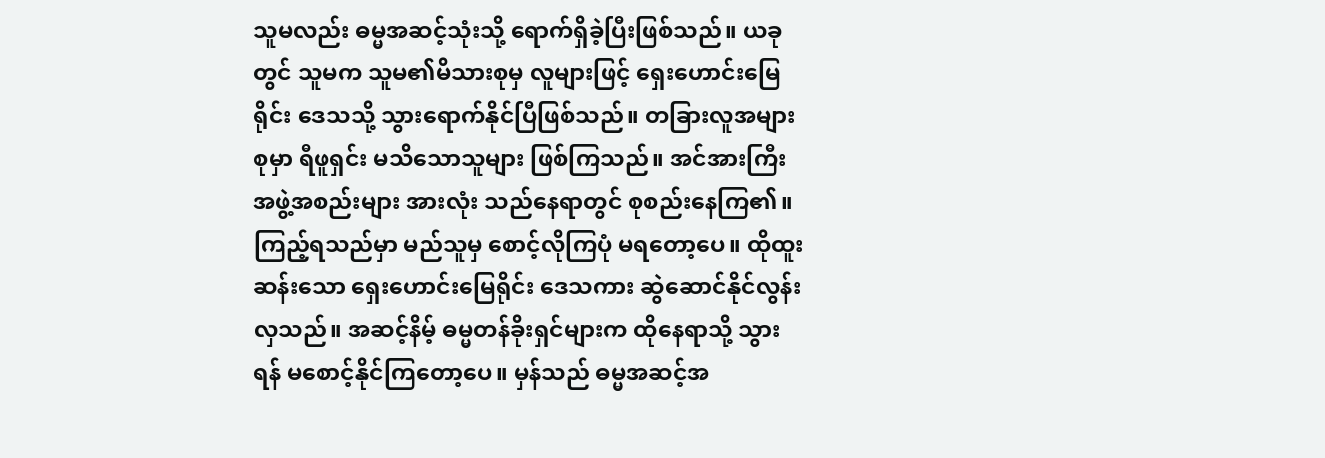သူမလည်း ဓမ္မအဆင့်သုံးသို့ ရောက်ရှိခဲ့ပြီးဖြစ်သည်။ ယခုတွင် သူမက သူမ၏မိသားစုမှ လူများဖြင့် ရှေးဟောင်းမြေရိုင်း ဒေသသို့ သွားရောက်နိုင်ပြီဖြစ်သည်။ တခြားလူအများစုမှာ ရီဖူရှင်း မသိသောသူများ ဖြစ်ကြသည်။ အင်အားကြီး အဖွဲ့အစည်းများ အားလုံး သည်နေရာတွင် စုစည်းနေကြ၏။
ကြည့်ရသည်မှာ မည်သူမှ စောင့်လိုကြပုံ မရတော့ပေ။ ထိုထူးဆန်းသော ရှေးဟောင်းမြေရိုင်း ဒေသကား ဆွဲဆောင်နိုင်လွန်းလှသည်။ အဆင့်နိမ့် ဓမ္မတန်ခိုးရှင်များက ထိုနေရာသို့ သွားရန် မစောင့်နိုင်ကြတော့ပေ။ မှန်သည် ဓမ္မအဆင့်အ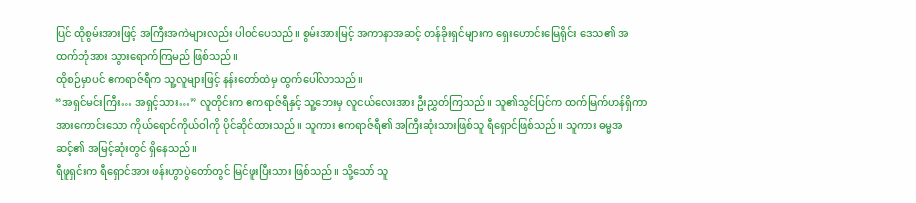ပြင် ထိုစွမ်းအားဖြင့် အကြီးအကဲများလည်း ပါဝင်ပေသည်။ စွမ်းအားမြင့် အကာနာအဆင့် တန်ခိုးရှင်များက ရှေးဟောင်းမြေရိုင်း ဒေသ၏ အထက်ဘုံအား သွားရောက်ကြမည် ဖြစ်သည်။
ထိုစဉ်မှာပင် ဧကရာဇ်ရီက သူ့လူများဖြင့် နန်းတော်ထဲမှ ထွက်ပေါ်လာသည်။
“အရှင်မင်းကြီး… အရှင့်သား…” လူတိုင်းက ဧကရာဇ်ရီနှင့် သူ့ဘေးမှ လူငယ်လေးအား ဦးညွှတ်ကြသည်။ သူ၏သွင်ပြင်က ထက်မြက်ဟန်ရှိကာ အားကောင်းသော ကိုယ်ရောင်ကိုယ်ဝါကို ပိုင်ဆိုင်ထားသည်။ သူကား ဧကရာဇ်ရီ၏ အကြီးဆုံးသားဖြစ်သူ ရီရှောင်ဖြစ်သည်။ သူကား ဓမ္မအဆင့်၏ အမြင့်ဆုံးတွင် ရှိနေသည်။
ရီဖူရှင်းက ရီရှောင်အား ဖန်းဟွာပွဲတော်တွင် မြင်ဖူးပြီးသား ဖြစ်သည်။ သို့သော် သူ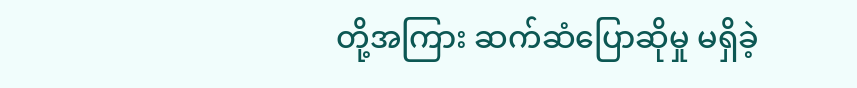တို့အကြား ဆက်ဆံပြောဆိုမှု မရှိခဲ့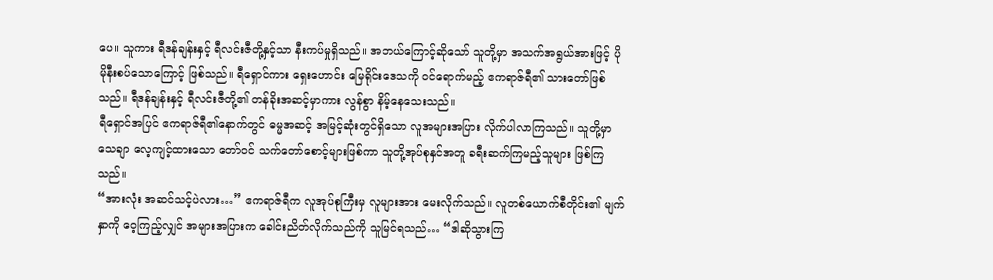ပေ။ သူကား ရီဒန်ချန်းနှင့် ရီလင်းဇီတို့နှင့်သာ နီးကပ်မှုရှိသည်။ အဘယ်ကြောင့်ဆိုသော် သူတို့မှာ အသက်အရွယ်အားဖြင့် ပိုမိုနီးစပ်သောကြောင့် ဖြစ်သည်။ ရီရှောင်ကား ရှေးဟောင်း မြေရိုင်းဒေသကို ဝင်ရောက်မည့် ဧကရာဇ်ရီ၏ သားတော်ဖြစ်သည်။ ရီဒန်ချန်းနှင့် ရီလင်းဇီတို့၏ တန်ခိုးအဆင့်မှာကား လွန်စွာ နိမ့်နေသေးသည်။
ရီရှောင်အပြင် ဧကရာဇ်ရီ၏နောက်တွင် ဓမ္မအဆင့် အမြင့်ဆုံးတွင်ရှိသော လူအများအပြား လိုက်ပါလာကြသည်။ သူတို့မှာ သေချာ လေ့ကျင့်ထားသော တော်ဝင် သက်တော်စောင့်များဖြစ်ကာ သူတို့အုပ်စုနှင်အတူ ခရီးဆက်ကြမည့်သူများ ဖြစ်ကြသည်။
“အားလုံး အဆင်သင့်ပဲလား…” ဧကရာဇ်ရီက လူအုပ်စုကြီးမှ လူများအား မေးလိုက်သည်။ လူတစ်ယောက်စီတိုင်း၏ မျက်နှာကို ဝေ့ကြည့်လျှင် အများအပြားက ခေါင်းညိတ်လိုက်သည်ကို သူမြင်ရသည်… “ဒါဆိုသွားကြ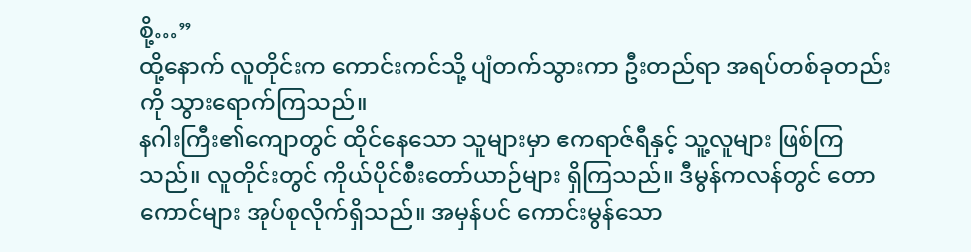စို့…”
ထို့နောက် လူတိုင်းက ကောင်းကင်သို့ ပျံတက်သွားကာ ဦးတည်ရာ အရပ်တစ်ခုတည်းကို သွားရောက်ကြသည်။
နဂါးကြီး၏ကျောတွင် ထိုင်နေသော သူများမှာ ဧကရာဇ်ရီနှင့် သူ့လူများ ဖြစ်ကြသည်။ လူတိုင်းတွင် ကိုယ်ပိုင်စီးတော်ယာဉ်များ ရှိကြသည်။ ဒီမွန်ကလန်တွင် တောကောင်များ အုပ်စုလိုက်ရှိသည်။ အမှန်ပင် ကောင်းမွန်သော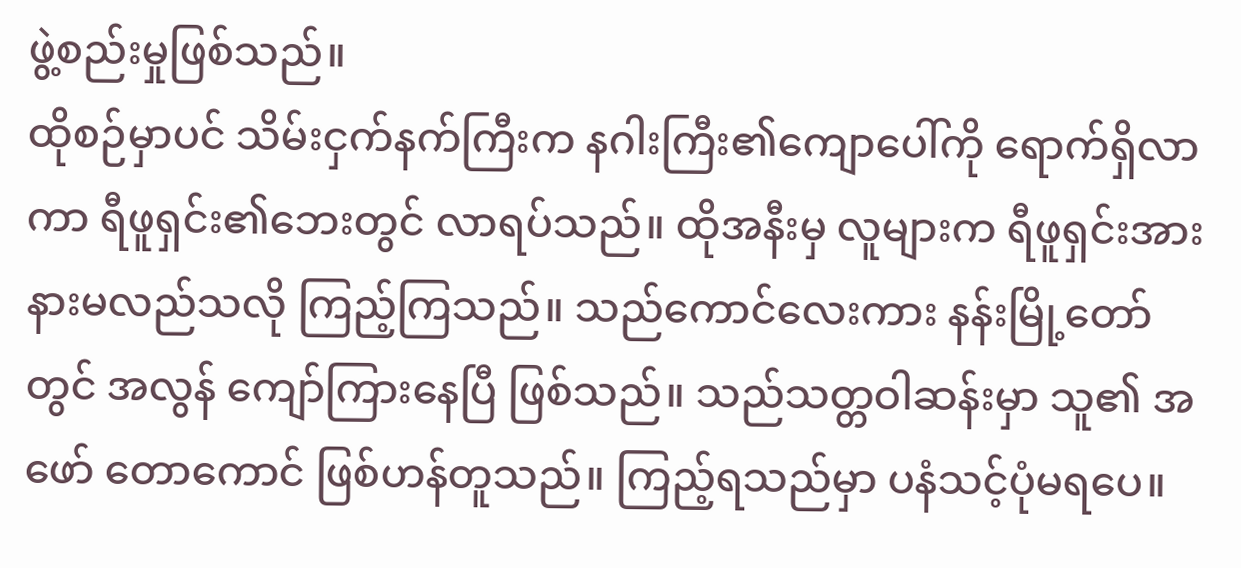ဖွဲ့စည်းမှုဖြစ်သည်။
ထိုစဉ်မှာပင် သိမ်းငှက်နက်ကြီးက နဂါးကြီး၏ကျောပေါ်ကို ရောက်ရှိလာကာ ရီဖူရှင်း၏ဘေးတွင် လာရပ်သည်။ ထိုအနီးမှ လူများက ရီဖူရှင်းအား နားမလည်သလို ကြည့်ကြသည်။ သည်ကောင်လေးကား နန်းမြို့တော်တွင် အလွန် ကျော်ကြားနေပြီ ဖြစ်သည်။ သည်သတ္တဝါဆန်းမှာ သူ၏ အဖော် တောကောင် ဖြစ်ဟန်တူသည်။ ကြည့်ရသည်မှာ ပနံသင့်ပုံမရပေ။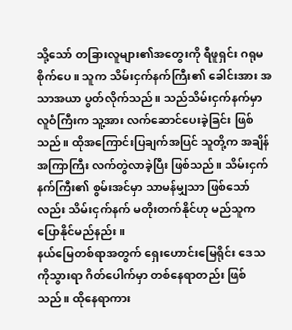သို့သော် တခြားလူများ၏အတွေးကို ရီဖူရှင်း ဂရုမစိုက်ပေ။ သူက သိမ်းငှက်နက်ကြီး၏ ခေါင်းအား အသာအယာ ပွတ်လိုက်သည်။ သည်သိမ်းငှက်နက်မှာ လူဝံကြီးက သူ့အား လက်ဆောင်ပေးခဲ့ခြင်း ဖြစ်သည်။ ထိုအကြောင်းပြချက်အပြင် သူတို့က အချိန်အကြာကြီး လက်တွဲလာခဲ့ပြီး ဖြစ်သည်။ သိမ်းငှက်နက်ကြီး၏ စွမ်းအင်မှာ သာမန်မျှသာ ဖြစ်သော်လည်း သိမ်းငှက်နက် မတိုးတက်နိုင်ဟု မည်သူက ပြောနိုင်မည်နည်း။
နယ်မြေတစ်ရာအတွက် ရှေးဟောင်းမြေရိုင်း ဒေသကိုသွားရာ ဂိတ်ပေါက်မှာ တစ်နေရာတည်း ဖြစ်သည်။ ထိုနေရာကား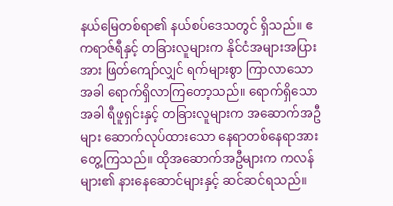နယ်မြေတစ်ရာ၏ နယ်စပ်ဒေသတွင် ရှိသည်။ ဧကရာဇ်ရီနှင့် တခြားလူများက နိုင်ငံအများအပြားအား ဖြတ်ကျော်လျှင် ရက်များစွာ ကြာလာသောအခါ ရောက်ရှိလာကြတော့သည်။ ရောက်ရှိသောအခါ ရီဖူရှင်းနှင့် တခြားလူများက အဆောက်အဦများ ဆောက်လုပ်ထားသော နေရာတစ်နေရာအား တွေ့ကြသည်။ ထိုအဆောက်အဦများက ကလန်များ၏ နားနေဆောင်များနှင့် ဆင်ဆင်ရသည်။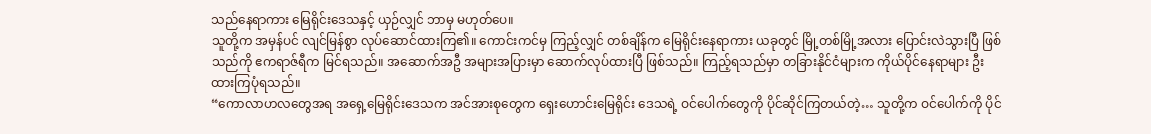သည်နေရာကား မြေရိုင်းဒေသနှင့် ယှဉ်လျှင် ဘာမှ မဟုတ်ပေ။
သူတို့က အမှန်ပင် လျင်မြန်စွာ လုပ်ဆောင်ထားကြ၏။ ကောင်းကင်မှ ကြည့်လျှင် တစ်ချိန်က မြေရိုင်းနေရာကား ယခုတွင် မြို့တစ်မြို့အလား ပြောင်းလဲသွားပြီ ဖြစ်သည်ကို ဧကရာဇ်ရီက မြင်ရသည်။ အဆောက်အဦ အများအပြားမှာ ဆောက်လုပ်ထားပြီ ဖြစ်သည်။ ကြည့်ရသည်မှာ တခြားနိုင်ငံများက ကိုယ်ပိုင်နေရာများ ဦးထားကြပုံရသည်။
“ကောလာဟလတွေအရ အရှေ့မြေရိုင်းဒေသက အင်အားစုတွေက ရှေးဟောင်းမြေရိုင်း ဒေသရဲ့ ဝင်ပေါက်တွေကို ပိုင်ဆိုင်ကြတယ်တဲ့… သူတို့က ဝင်ပေါက်ကို ပိုင်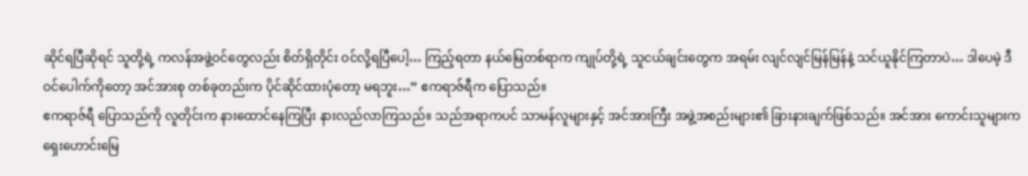ဆိုင်ရပြီဆိုရင် သူတို့ရဲ့ ကလန်အဖွဲ့ဝင်တွေလည်း စိတ်ရှိတိုင်း ဝင်လို့ရပြီပေါ့… ကြည့်ရတာ နယ်မြေတစ်ရာက ကျုပ်တို့ရဲ့ သူငယ်ချင်းတွေက အရမ်း လျင်လျင်မြန်မြန်နဲ့ သင်ယူနိုင်ကြတာပဲ… ဒါပေမဲ့ ဒီဝင်ပေါက်ကိုတော့ အင်အားစု တစ်ခုတည်းက ပိုင်ဆိုင်ထားပုံတော့ မရဘူး…” ဧကရာဇ်ရီက ပြောသည်။
ဧကရာဇ်ရီ ပြောသည်ကို လူတိုင်းက နားထောင်နေကြပြီး နားလည်လာကြသည်။ သည်အရာကပင် သာမန်လူများနှင့် အင်အားကြီး အဖွဲ့အစည်းများ၏ ခြားနားချက်ဖြစ်သည်။ အင်အား ကောင်းသူများက ရှေးဟောင်းမြေ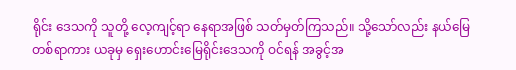ရိုင်း ဒေသကို သူတို့ လေ့ကျင့်ရာ နေရာအဖြစ် သတ်မှတ်ကြသည်။ သို့သော်လည်း နယ်မြေတစ်ရာကား ယခုမှ ရှေးဟောင်းမြေရိုင်းဒေသကို ဝင်ရန် အခွင့်အ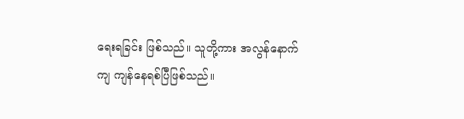ရေးရခြင်း ဖြစ်သည်။ သူတို့ကား အလွန်နောက်ကျ ကျန်နေရစ်ပြီဖြစ်သည်။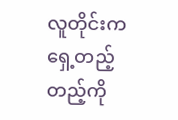လူတိုင်းက ရှေ့တည့်တည့်ကို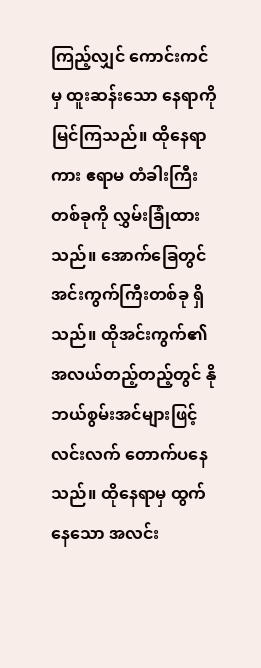ကြည့်လျှင် ကောင်းကင်မှ ထူးဆန်းသော နေရာကို မြင်ကြသည်။ ထိုနေရာကား ဧရာမ တံခါးကြီးတစ်ခုကို လွှမ်းခြုံထားသည်။ အောက်ခြေတွင် အင်းကွက်ကြီးတစ်ခု ရှိသည်။ ထိုအင်းကွက်၏ အလယ်တည့်တည့်တွင် နိုဘယ်စွမ်းအင်များဖြင့် လင်းလက် တောက်ပနေသည်။ ထိုနေရာမှ ထွက်နေသော အလင်း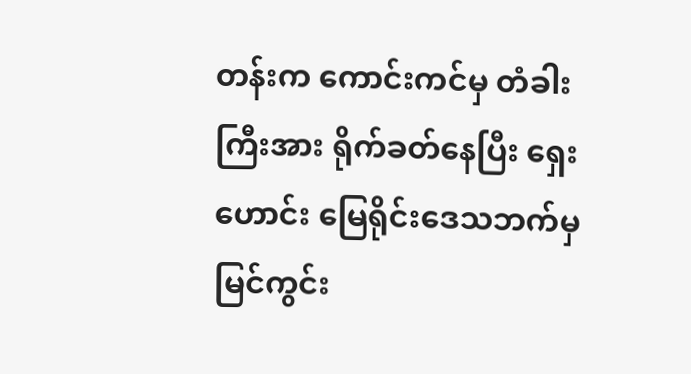တန်းက ကောင်းကင်မှ တံခါးကြီးအား ရိုက်ခတ်နေပြီး ရှေးဟောင်း မြေရိုင်းဒေသဘက်မှ မြင်ကွင်း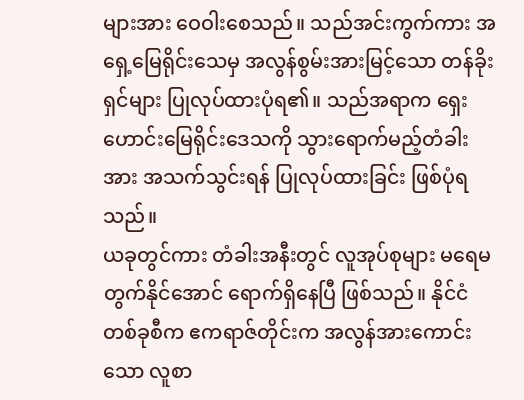များအား ဝေဝါးစေသည်။ သည်အင်းကွက်ကား အရှေ့မြေရိုင်းသေမှ အလွန်စွမ်းအားမြင့်သော တန်ခိုးရှင်များ ပြုလုပ်ထားပုံရ၏။ သည်အရာက ရှေးဟောင်းမြေရိုင်းဒေသကို သွားရောက်မည့်တံခါးအား အသက်သွင်းရန် ပြုလုပ်ထားခြင်း ဖြစ်ပုံရသည်။
ယခုတွင်ကား တံခါးအနီးတွင် လူအုပ်စုများ မရေမတွက်နိုင်အောင် ရောက်ရှိနေပြီ ဖြစ်သည်။ နိုင်ငံတစ်ခုစီက ဧကရာဇ်တိုင်းက အလွန်အားကောင်းသော လူစာ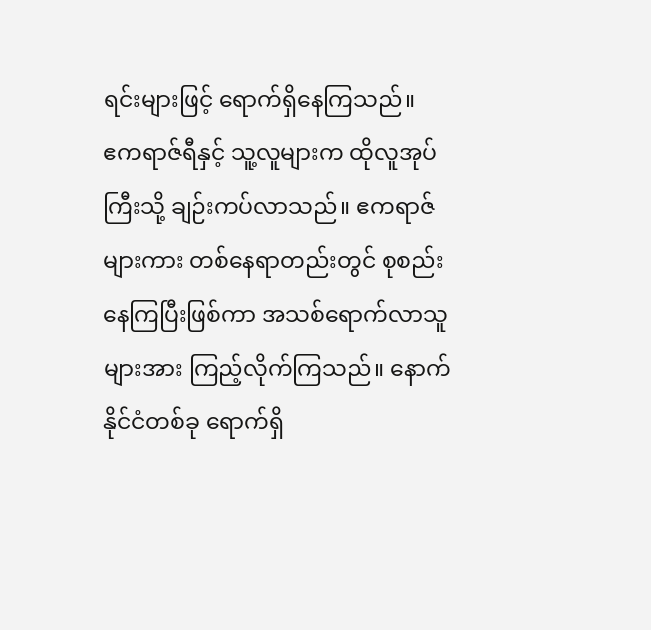ရင်းများဖြင့် ရောက်ရှိနေကြသည်။
ဧကရာဇ်ရီနှင့် သူ့လူများက ထိုလူအုပ်ကြီးသို့ ချဉ်းကပ်လာသည်။ ဧကရာဇ်များကား တစ်နေရာတည်းတွင် စုစည်းနေကြပြီးဖြစ်ကာ အသစ်ရောက်လာသူများအား ကြည့်လိုက်ကြသည်။ နောက် နိုင်ငံတစ်ခု ရောက်ရှိ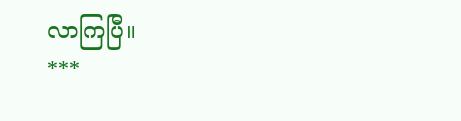လာကြပြီ။
***